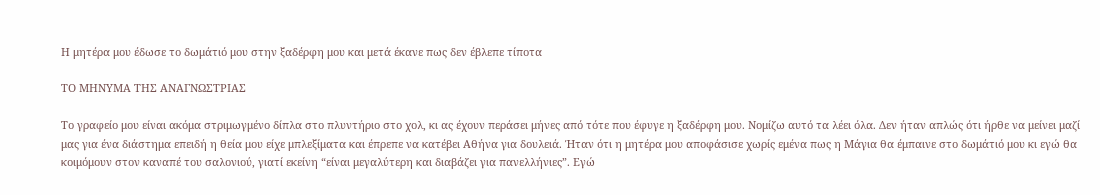Η μητέρα μου έδωσε το δωμάτιό μου στην ξαδέρφη μου και μετά έκανε πως δεν έβλεπε τίποτα

ΤΟ ΜΗΝΥΜΑ ΤΗΣ ΑΝΑΓΝΩΣΤΡΙΑΣ

Το γραφείο μου είναι ακόμα στριμωγμένο δίπλα στο πλυντήριο στο χολ, κι ας έχουν περάσει μήνες από τότε που έφυγε η ξαδέρφη μου. Νομίζω αυτό τα λέει όλα. Δεν ήταν απλώς ότι ήρθε να μείνει μαζί μας για ένα διάστημα επειδή η θεία μου είχε μπλεξίματα και έπρεπε να κατέβει Αθήνα για δουλειά. Ήταν ότι η μητέρα μου αποφάσισε χωρίς εμένα πως η Μάγια θα έμπαινε στο δωμάτιό μου κι εγώ θα κοιμόμουν στον καναπέ του σαλονιού, γιατί εκείνη “είναι μεγαλύτερη και διαβάζει για πανελλήνιες”. Εγώ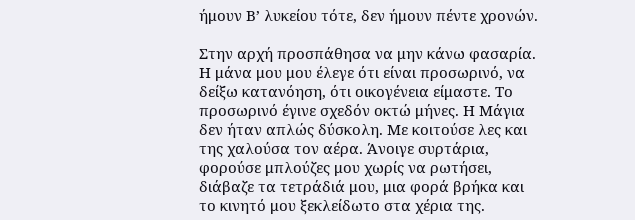ήμουν Β’ λυκείου τότε, δεν ήμουν πέντε χρονών.

Στην αρχή προσπάθησα να μην κάνω φασαρία. Η μάνα μου μου έλεγε ότι είναι προσωρινό, να δείξω κατανόηση, ότι οικογένεια είμαστε. Το προσωρινό έγινε σχεδόν οκτώ μήνες. Η Μάγια δεν ήταν απλώς δύσκολη. Με κοιτούσε λες και της χαλούσα τον αέρα. Άνοιγε συρτάρια, φορούσε μπλούζες μου χωρίς να ρωτήσει, διάβαζε τα τετράδιά μου, μια φορά βρήκα και το κινητό μου ξεκλείδωτο στα χέρια της.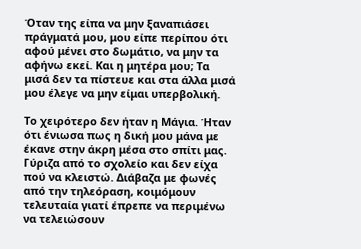Όταν της είπα να μην ξαναπιάσει πράγματά μου, μου είπε περίπου ότι αφού μένει στο δωμάτιο, να μην τα αφήνω εκεί. Και η μητέρα μου; Τα μισά δεν τα πίστευε και στα άλλα μισά μου έλεγε να μην είμαι υπερβολική.

Το χειρότερο δεν ήταν η Μάγια. Ήταν ότι ένιωσα πως η δική μου μάνα με έκανε στην άκρη μέσα στο σπίτι μας. Γύριζα από το σχολείο και δεν είχα πού να κλειστώ. Διάβαζα με φωνές από την τηλεόραση, κοιμόμουν τελευταία γιατί έπρεπε να περιμένω να τελειώσουν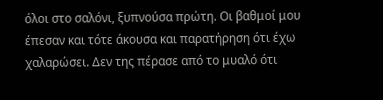όλοι στο σαλόνι, ξυπνούσα πρώτη. Οι βαθμοί μου έπεσαν και τότε άκουσα και παρατήρηση ότι έχω χαλαρώσει. Δεν της πέρασε από το μυαλό ότι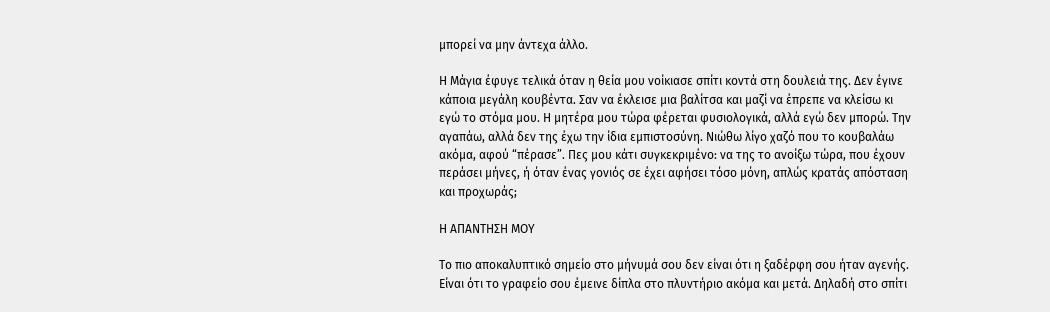μπορεί να μην άντεχα άλλο.

Η Μάγια έφυγε τελικά όταν η θεία μου νοίκιασε σπίτι κοντά στη δουλειά της. Δεν έγινε κάποια μεγάλη κουβέντα. Σαν να έκλεισε μια βαλίτσα και μαζί να έπρεπε να κλείσω κι εγώ το στόμα μου. Η μητέρα μου τώρα φέρεται φυσιολογικά, αλλά εγώ δεν μπορώ. Την αγαπάω, αλλά δεν της έχω την ίδια εμπιστοσύνη. Νιώθω λίγο χαζό που το κουβαλάω ακόμα, αφού “πέρασε”. Πες μου κάτι συγκεκριμένο: να της το ανοίξω τώρα, που έχουν περάσει μήνες, ή όταν ένας γονιός σε έχει αφήσει τόσο μόνη, απλώς κρατάς απόσταση και προχωράς;

Η ΑΠΑΝΤΗΣΗ ΜΟΥ

Το πιο αποκαλυπτικό σημείο στο μήνυμά σου δεν είναι ότι η ξαδέρφη σου ήταν αγενής. Είναι ότι το γραφείο σου έμεινε δίπλα στο πλυντήριο ακόμα και μετά. Δηλαδή στο σπίτι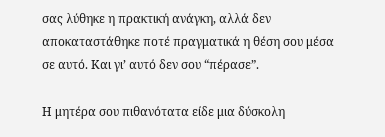σας λύθηκε η πρακτική ανάγκη, αλλά δεν αποκαταστάθηκε ποτέ πραγματικά η θέση σου μέσα σε αυτό. Και γι’ αυτό δεν σου “πέρασε”.

Η μητέρα σου πιθανότατα είδε μια δύσκολη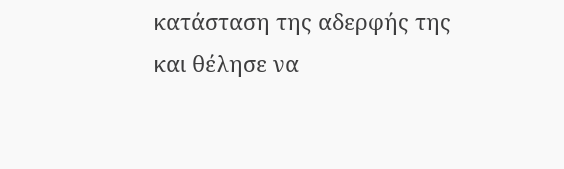κατάσταση της αδερφής της και θέλησε να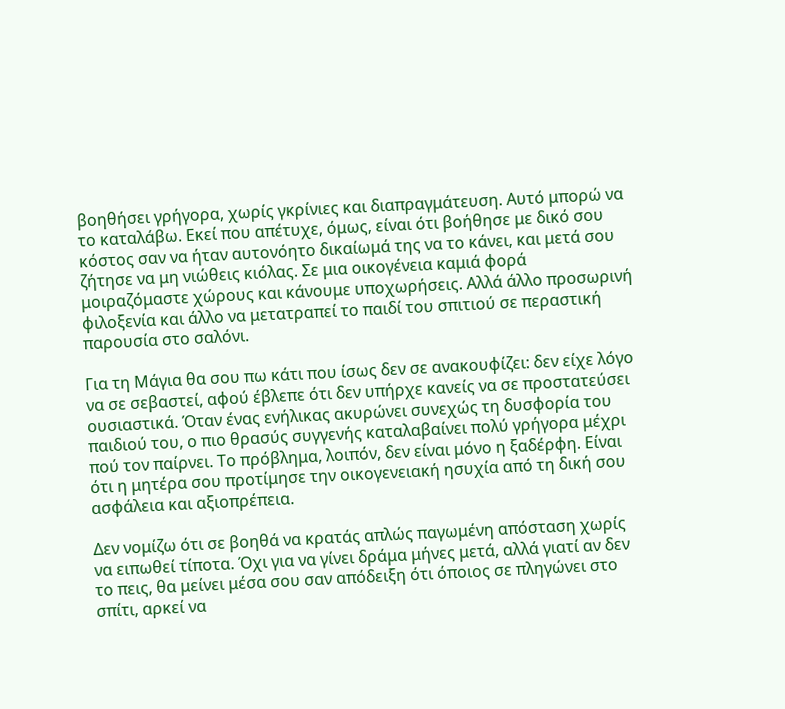βοηθήσει γρήγορα, χωρίς γκρίνιες και διαπραγμάτευση. Αυτό μπορώ να το καταλάβω. Εκεί που απέτυχε, όμως, είναι ότι βοήθησε με δικό σου κόστος σαν να ήταν αυτονόητο δικαίωμά της να το κάνει, και μετά σου ζήτησε να μη νιώθεις κιόλας. Σε μια οικογένεια καμιά φορά μοιραζόμαστε χώρους και κάνουμε υποχωρήσεις. Αλλά άλλο προσωρινή φιλοξενία και άλλο να μετατραπεί το παιδί του σπιτιού σε περαστική παρουσία στο σαλόνι.

Για τη Μάγια θα σου πω κάτι που ίσως δεν σε ανακουφίζει: δεν είχε λόγο να σε σεβαστεί, αφού έβλεπε ότι δεν υπήρχε κανείς να σε προστατεύσει ουσιαστικά. Όταν ένας ενήλικας ακυρώνει συνεχώς τη δυσφορία του παιδιού του, ο πιο θρασύς συγγενής καταλαβαίνει πολύ γρήγορα μέχρι πού τον παίρνει. Το πρόβλημα, λοιπόν, δεν είναι μόνο η ξαδέρφη. Είναι ότι η μητέρα σου προτίμησε την οικογενειακή ησυχία από τη δική σου ασφάλεια και αξιοπρέπεια.

Δεν νομίζω ότι σε βοηθά να κρατάς απλώς παγωμένη απόσταση χωρίς να ειπωθεί τίποτα. Όχι για να γίνει δράμα μήνες μετά, αλλά γιατί αν δεν το πεις, θα μείνει μέσα σου σαν απόδειξη ότι όποιος σε πληγώνει στο σπίτι, αρκεί να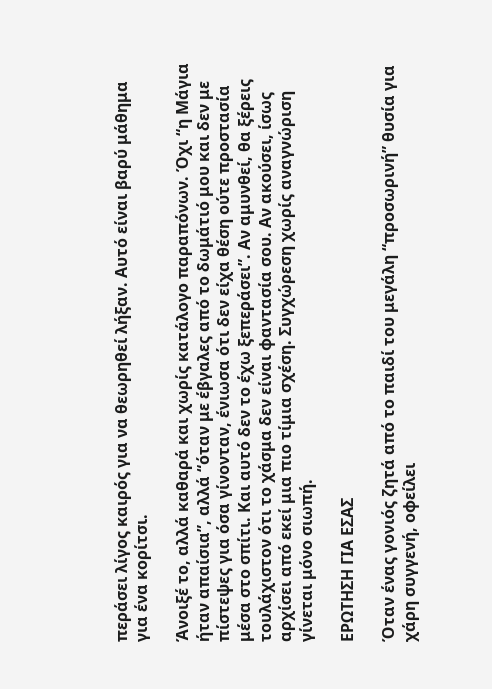περάσει λίγος καιρός για να θεωρηθεί λήξαν. Αυτό είναι βαρύ μάθημα για ένα κορίτσι.

Άνοιξέ το, αλλά καθαρά και χωρίς κατάλογο παραπόνων. Όχι “η Μάγια ήταν απαίσια”, αλλά “όταν με έβγαλες από το δωμάτιό μου και δεν με πίστεψες για όσα γίνονταν, ένιωσα ότι δεν είχα θέση ούτε προστασία μέσα στο σπίτι. Και αυτό δεν το έχω ξεπεράσει”. Αν αμυνθεί, θα ξέρεις τουλάχιστον ότι το χάσμα δεν είναι φαντασία σου. Αν ακούσει, ίσως αρχίσει από εκεί μια πιο τίμια σχέση. Συγχώρεση χωρίς αναγνώριση γίνεται μόνο σιωπή.

ΕΡΩΤΗΣΗ ΓΙΑ ΕΣΑΣ

Όταν ένας γονιός ζητά από το παιδί του μεγάλη “προσωρινή” θυσία για χάρη συγγενή, οφείλει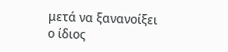μετά να ξανανοίξει ο ίδιος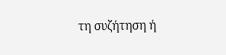τη συζήτηση ή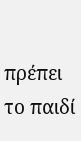πρέπει το παιδί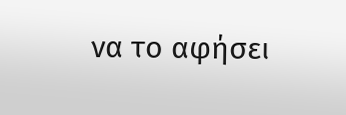να το αφήσει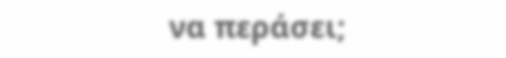να περάσει;